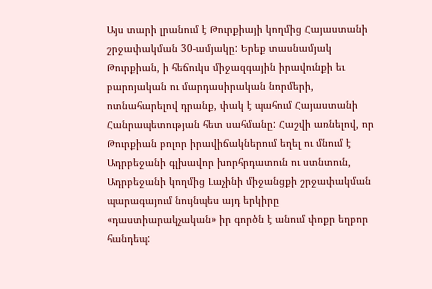Այս տարի լրանում է Թուրքիայի կողմից Հայաստանի շրջափակման 30-ամյակը: Երեք տասնամյակ Թուրքիան, ի հեճուկս միջազգային իրավունքի եւ բարոյական ու մարդասիրական նորմերի, ոտնահարելով դրանք, փակ է պահում Հայաստանի Հանրապետության հետ սահմանը: Հաշվի առնելով, որ Թուրքիան բոլոր իրավիճակներում եղել ու մնում է Ադրբեջանի գլխավոր խորհրդատուն ու ստնտուն, Ադրբեջանի կողմից Լաչինի միջանցքի շրջափակման պարագայում նույնպես այդ երկիրը «դաստիարակչական» իր գործն է անում փոքր եղբոր հանդեպ: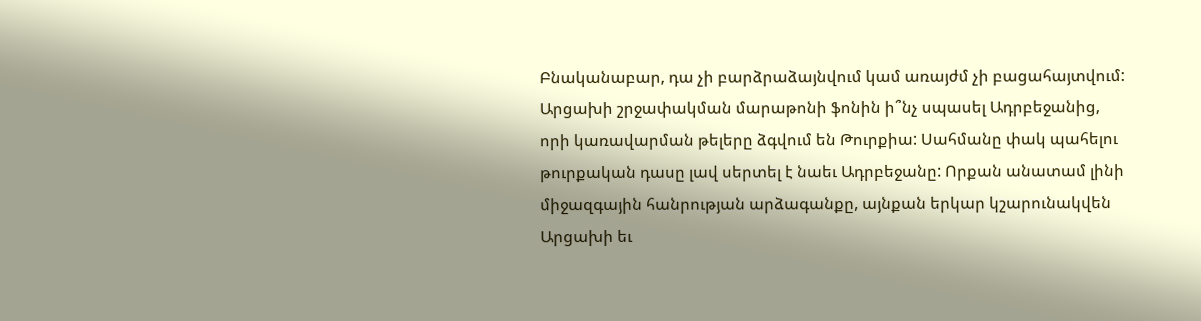Բնականաբար, դա չի բարձրաձայնվում կամ առայժմ չի բացահայտվում:
Արցախի շրջափակման մարաթոնի ֆոնին ի՞նչ սպասել Ադրբեջանից, որի կառավարման թելերը ձգվում են Թուրքիա: Սահմանը փակ պահելու թուրքական դասը լավ սերտել է նաեւ Ադրբեջանը: Որքան անատամ լինի միջազգային հանրության արձագանքը, այնքան երկար կշարունակվեն Արցախի եւ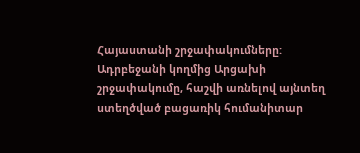Հայաստանի շրջափակումները: Ադրբեջանի կողմից Արցախի շրջափակումը, հաշվի առնելով այնտեղ ստեղծված բացառիկ հումանիտար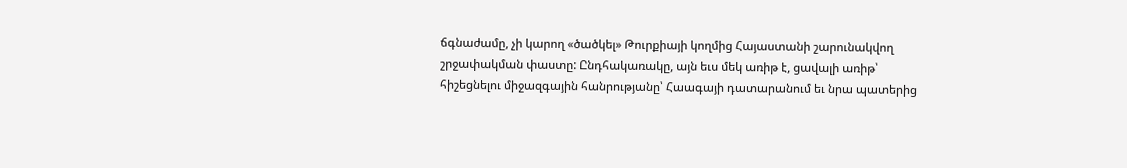ճգնաժամը, չի կարող «ծածկել» Թուրքիայի կողմից Հայաստանի շարունակվող շրջափակման փաստը: Ընդհակառակը, այն եւս մեկ առիթ է, ցավալի առիթ՝ հիշեցնելու միջազգային հանրությանը՝ Հաագայի դատարանում եւ նրա պատերից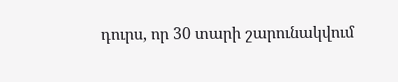դուրս, որ 30 տարի շարունակվում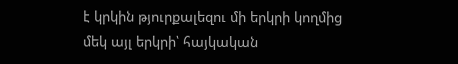է կրկին թյուրքալեզու մի երկրի կողմից մեկ այլ երկրի՝ հայկական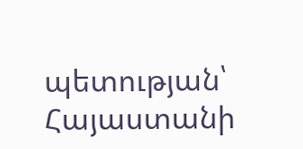պետության՝ Հայաստանի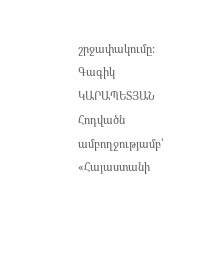շրջափակումը:
Գագիկ ԿԱՐԱՊԵՏՅԱՆ
Հոդվածն ամբողջությամբ՝ «Հայաստանի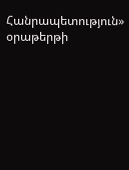Հանրապետություն» օրաթերթի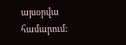այսօրվա համարում: